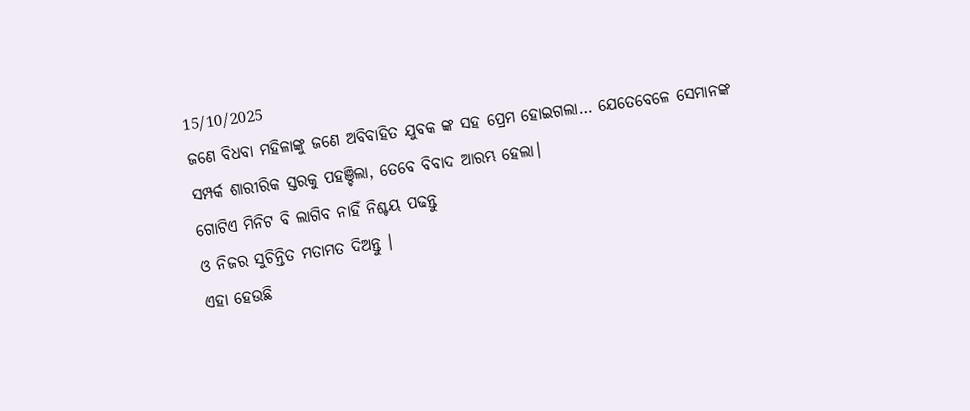15/10/2025
ଜଣେ ବିଧବା ମହିଳାଙ୍କୁ ଜଣେ ଅବିବାହିତ ଯୁବକ ଙ୍କ ସହ ପ୍ରେମ ହୋଇଗଲା… ଯେତେବେଳେ ସେମାନଙ୍କ ସମ୍ପର୍କ ଶାରୀରିକ ସ୍ତରକୁ ପହଞ୍ଚିଲା, ତେବେ ବିବାଦ ଆରମ୍ଭ ହେଲା।
ଗୋଟିଏ ମିନିଟ ବି ଲାଗିବ ନାହିଁ ନିଶ୍ଚୟ ପଢନ୍ତୁ
ଓ ନିଜର ସୁଚିନ୍ତିତ ମତାମତ ଦିଅନ୍ତୁ ।
ଏହା ହେଉଛି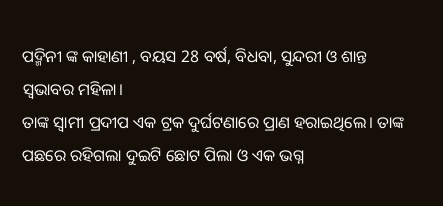ପଦ୍ମିନୀ ଙ୍କ କାହାଣୀ , ବୟସ 28 ବର୍ଷ, ବିଧବା, ସୁନ୍ଦରୀ ଓ ଶାନ୍ତ ସ୍ଵଭାବର ମହିଳା।
ତାଙ୍କ ସ୍ଵାମୀ ପ୍ରଦୀପ ଏକ ଟ୍ରକ ଦୁର୍ଘଟଣାରେ ପ୍ରାଣ ହରାଇଥିଲେ। ତାଙ୍କ ପଛରେ ରହିଗଲା ଦୁଇଟି ଛୋଟ ପିଲା ଓ ଏକ ଭଗ୍ନ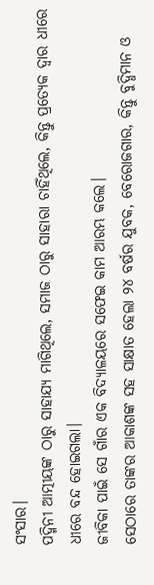ସଂସାର।
ପଦ୍ମିନୀ ଆତ୍ମୀୟଙ୍କ ଠାରୁ ସାହାଯ୍ୟ ମାଗିଥିଲେ, ସମାଜ ଠାରୁ ସାହାରା ଚାହିଁଥିଲେ, କିନ୍ତୁ ପ୍ରତ୍ୟେକ ଦ୍ଵାର ଧୀରେ ଧୀରେ ବନ୍ଦ ହୋଇଗଲା।
ଜୀବିକା ପାଇଁ ସେ ଗାଁର ଏକ ବିଦ୍ୟାଳୟରେ ସଫେଇ କାମ ଆରମ୍ଭ କଲେ।
ସେଠାରେ ତାଙ୍କର ଆକାଶଙ୍କ ସହ ସାକ୍ଷାତ ହେଲା ୨୪ ବର୍ଷର ଯୁବକ, ବେରୋଜଗାର, କିନ୍ତୁ ବୁଦ୍ଧିମାନ ଓ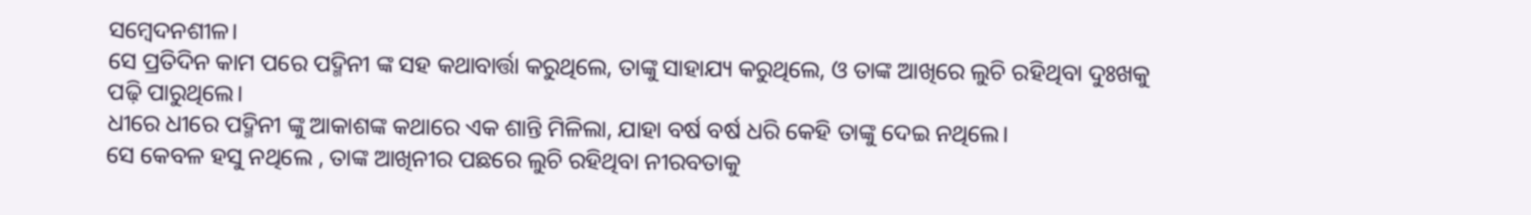ସମ୍ବେଦନଶୀଳ।
ସେ ପ୍ରତିଦିନ କାମ ପରେ ପଦ୍ମିନୀ ଙ୍କ ସହ କଥାବାର୍ତ୍ତା କରୁଥିଲେ, ତାଙ୍କୁ ସାହାଯ୍ୟ କରୁଥିଲେ, ଓ ତାଙ୍କ ଆଖିରେ ଲୁଚି ରହିଥିବା ଦୁଃଖକୁ ପଢ଼ି ପାରୁଥିଲେ।
ଧୀରେ ଧୀରେ ପଦ୍ମିନୀ ଙ୍କୁ ଆକାଶଙ୍କ କଥାରେ ଏକ ଶାନ୍ତି ମିଳିଲା, ଯାହା ବର୍ଷ ବର୍ଷ ଧରି କେହି ତାଙ୍କୁ ଦେଇ ନଥିଲେ।
ସେ କେବଳ ହସୁ ନଥିଲେ , ତାଙ୍କ ଆଖିନୀର ପଛରେ ଲୁଚି ରହିଥିବା ନୀରବତାକୁ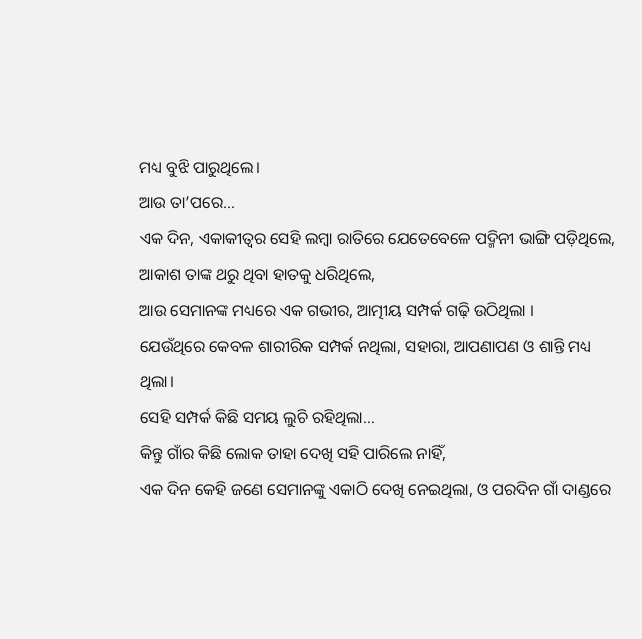ମଧ୍ୟ ବୁଝି ପାରୁଥିଲେ।
ଆଉ ତା’ପରେ…
ଏକ ଦିନ, ଏକାକୀତ୍ଵର ସେହି ଲମ୍ବା ରାତିରେ ଯେତେବେଳେ ପଦ୍ମିନୀ ଭାଙ୍ଗି ପଡ଼ିଥିଲେ,
ଆକାଶ ତାଙ୍କ ଥରୁ ଥିବା ହାତକୁ ଧରିଥିଲେ,
ଆଉ ସେମାନଙ୍କ ମଧ୍ୟରେ ଏକ ଗଭୀର, ଆତ୍ମୀୟ ସମ୍ପର୍କ ଗଢ଼ି ଉଠିଥିଲା ।
ଯେଉଁଥିରେ କେବଳ ଶାରୀରିକ ସମ୍ପର୍କ ନଥିଲା, ସହାରା, ଆପଣାପଣ ଓ ଶାନ୍ତି ମଧ୍ୟ ଥିଲା।
ସେହି ସମ୍ପର୍କ କିଛି ସମୟ ଲୁଚି ରହିଥିଲା…
କିନ୍ତୁ ଗାଁର କିଛି ଲୋକ ତାହା ଦେଖି ସହି ପାରିଲେ ନାହିଁ,
ଏକ ଦିନ କେହି ଜଣେ ସେମାନଙ୍କୁ ଏକାଠି ଦେଖି ନେଇଥିଲା, ଓ ପରଦିନ ଗାଁ ଦାଣ୍ଡରେ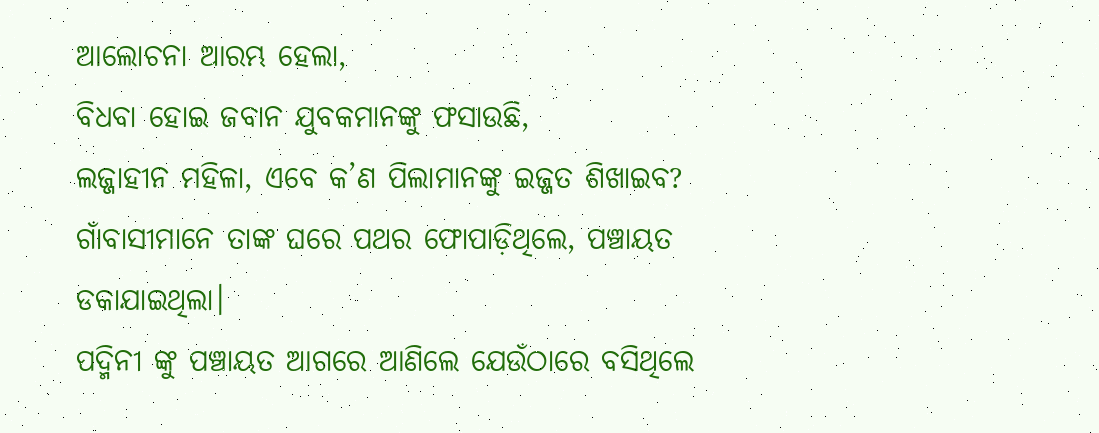ଆଲୋଚନା ଆରମ୍ଭ ହେଲା,
ବିଧବା ହୋଇ ଜବାନ ଯୁବକମାନଙ୍କୁ ଫସାଉଛି,
ଲଜ୍ଜାହୀନ ମହିଳା, ଏବେ କ’ଣ ପିଲାମାନଙ୍କୁ ଇଜ୍ଜତ ଶିଖାଇବ?
ଗାଁବାସୀମାନେ ତାଙ୍କ ଘରେ ପଥର ଫୋପାଡ଼ିଥିଲେ, ପଞ୍ଚାୟତ ଡକାଯାଇଥିଲା।
ପଦ୍ମିନୀ ଙ୍କୁ ପଞ୍ଚାୟତ ଆଗରେ ଆଣିଲେ ଯେଉଁଠାରେ ବସିଥିଲେ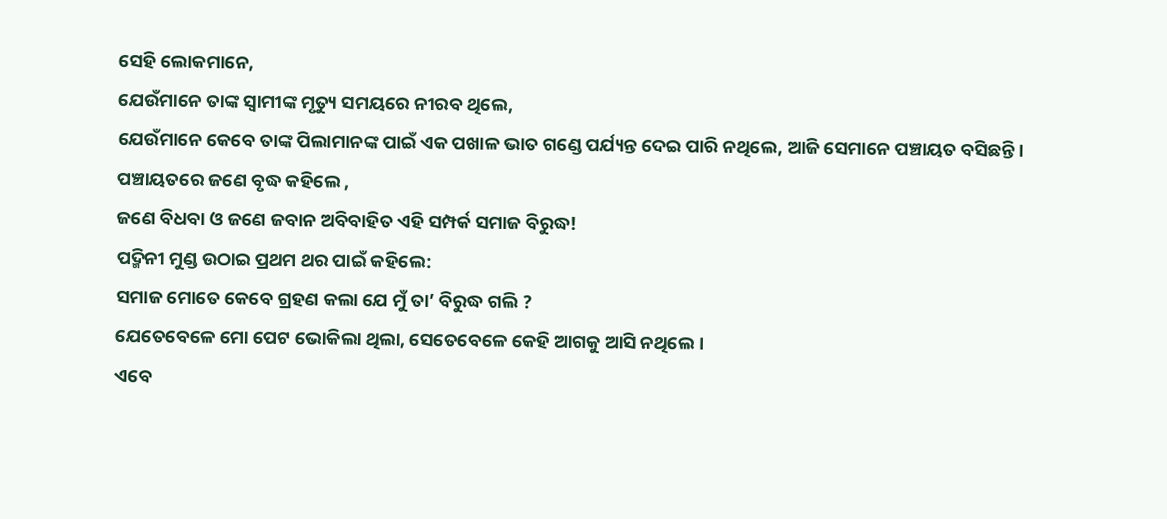ସେହି ଲୋକମାନେ,
ଯେଉଁମାନେ ତାଙ୍କ ସ୍ଵାମୀଙ୍କ ମୃତ୍ୟୁ ସମୟରେ ନୀରବ ଥିଲେ,
ଯେଉଁମାନେ କେବେ ତାଙ୍କ ପିଲାମାନଙ୍କ ପାଇଁ ଏକ ପଖାଳ ଭାତ ଗଣ୍ଡେ ପର୍ଯ୍ୟନ୍ତ ଦେଇ ପାରି ନଥିଲେ, ଆଜି ସେମାନେ ପଞ୍ଚାୟତ ବସିଛନ୍ତି।
ପଞ୍ଚାୟତରେ ଜଣେ ବୃଦ୍ଧ କହିଲେ ,
ଜଣେ ବିଧବା ଓ ଜଣେ ଜବାନ ଅବିବାହିତ ଏହି ସମ୍ପର୍କ ସମାଜ ବିରୁଦ୍ଧ!
ପଦ୍ମିନୀ ମୁଣ୍ଡ ଉଠାଇ ପ୍ରଥମ ଥର ପାଇଁ କହିଲେ:
ସମାଜ ମୋତେ କେବେ ଗ୍ରହଣ କଲା ଯେ ମୁଁ ତା’ ବିରୁଦ୍ଧ ଗଲି ?
ଯେତେବେଳେ ମୋ ପେଟ ଭୋକିଲା ଥିଲା, ସେତେବେଳେ କେହି ଆଗକୁ ଆସି ନଥିଲେ ।
ଏବେ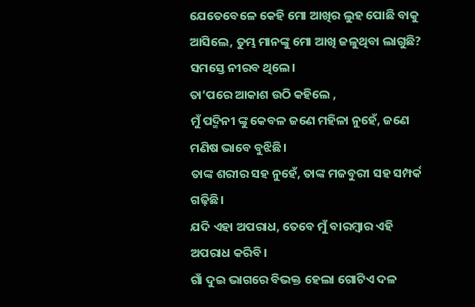ଯେତେବେଳେ କେହି ମୋ ଆଖିର ଲୁହ ପୋଛି ବାକୁ ଆସିଲେ, ତୁମ୍ଭ ମାନଙ୍କୁ ମୋ ଆଖି ଜଳୁଥିବା ଲାଗୁଛି?
ସମସ୍ତେ ନୀରବ ଥିଲେ।
ତା’ପରେ ଆକାଶ ଉଠି କହିଲେ ,
ମୁଁ ପଦ୍ମିନୀ ଙ୍କୁ କେବଳ ଜଣେ ମହିଳା ନୁହେଁ, ଜଣେ ମଣିଷ ଭାବେ ବୁଝିଛି।
ତାଙ୍କ ଶରୀର ସହ ନୁହେଁ, ତାଙ୍କ ମଜବୁରୀ ସହ ସମ୍ପର୍କ ଗଢ଼ିଛି।
ଯଦି ଏହା ଅପରାଧ, ତେବେ ମୁଁ ବାରମ୍ବାର ଏହି ଅପରାଧ କରିବି।
ଗାଁ ଦୁଇ ଭାଗରେ ବିଭକ୍ତ ହେଲା ଗୋଟିଏ ଦଳ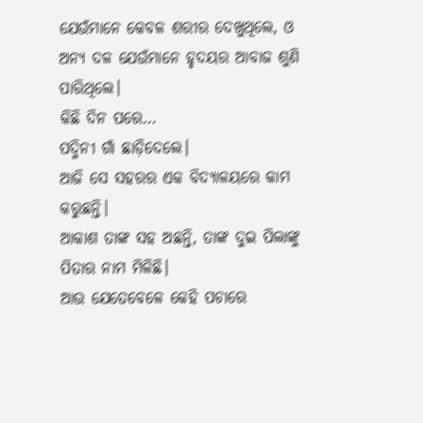ଯେଉଁମାନେ କେବଳ ଶରୀର ଦେଖୁଥିଲେ, ଓ ଅନ୍ୟ ଦଳ ଯେଉଁମାନେ ହୃଦୟର ଆବାଜ ଶୁଣି ପାରିଥିଲେ।
କିଛି ଦିନ ପରେ…
ପଦ୍ମିନୀ ଗାଁ ଛାଡ଼ିଦେଲେ।
ଆଜି ସେ ସହରର ଏକ ବିଦ୍ୟାଳୟରେ କାମ କରୁଛନ୍ତି।
ଆକାଶ ତାଙ୍କ ସହ ଅଛନ୍ତି, ତାଙ୍କ ଦୁଇ ପିଲାଙ୍କୁ ପିତାର ନାମ ମିଳିଛି।
ଆଉ ଯେତେବେଳେ କେହି ପଚାରେ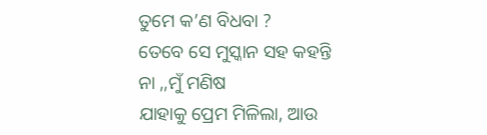ତୁମେ କ’ଣ ବିଧବା ?
ତେବେ ସେ ମୁସ୍କାନ ସହ କହନ୍ତି
ନା ,,ମୁଁ ମଣିଷ
ଯାହାକୁ ପ୍ରେମ ମିଳିଲା, ଆଉ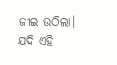ଜୀଇ ଉଠିଲା।
ଯଦି ଏହି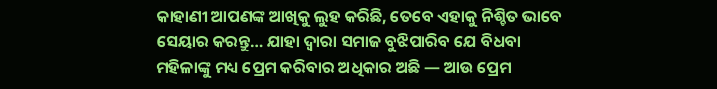କାହାଣୀ ଆପଣଙ୍କ ଆଖିକୁ ଲୁହ କରିଛି, ତେବେ ଏହାକୁ ନିଶ୍ଚିତ ଭାବେ ସେୟାର କରନ୍ତୁ… ଯାହା ଦ୍ଵାରା ସମାଜ ବୁଝିପାରିବ ଯେ ବିଧବା ମହିଳାଙ୍କୁ ମଧ୍ୟ ପ୍ରେମ କରିବାର ଅଧିକାର ଅଛି — ଆଉ ପ୍ରେମ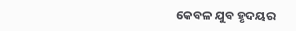କେବଳ ଯୁବ ହୃଦୟର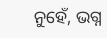ନୁହେଁ, ଭଗ୍ନ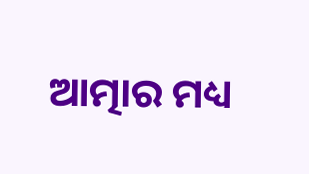ଆତ୍ମାର ମଧ୍ୟ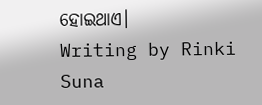ହୋଇଥାଏ।
Writing by Rinki Suna